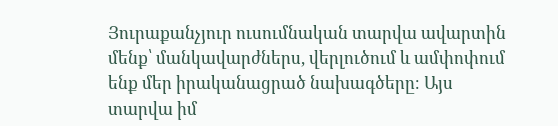Յուրաքանչյուր ուսումնական տարվա ավարտին մենք՝ մանկավարժներս, վերլուծում և ամփոփում ենք մեր իրականացրած նախագծերը։ Այս տարվա իմ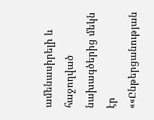ամենասիրելի և հաջողված նախագծերից մեկն էր ««Ընթերցանության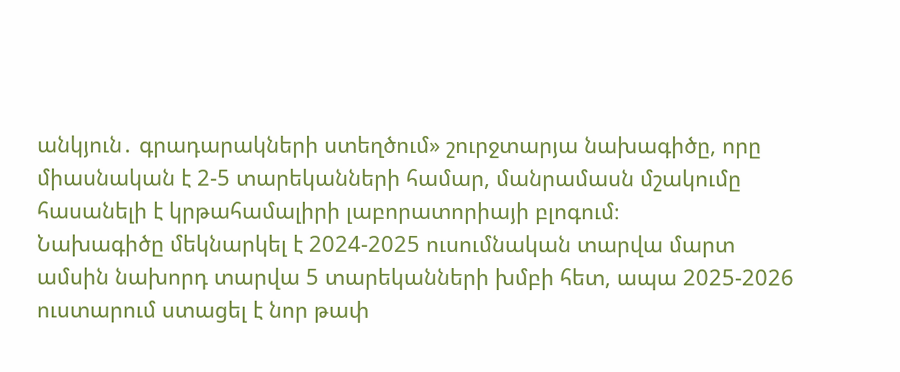անկյուն․ գրադարակների ստեղծում» շուրջտարյա նախագիծը, որը միասնական է 2-5 տարեկանների համար, մանրամասն մշակումը հասանելի է կրթահամալիրի լաբորատորիայի բլոգում։
Նախագիծը մեկնարկել է 2024-2025 ուսումնական տարվա մարտ ամսին նախորդ տարվա 5 տարեկանների խմբի հետ, ապա 2025-2026 ուստարում ստացել է նոր թափ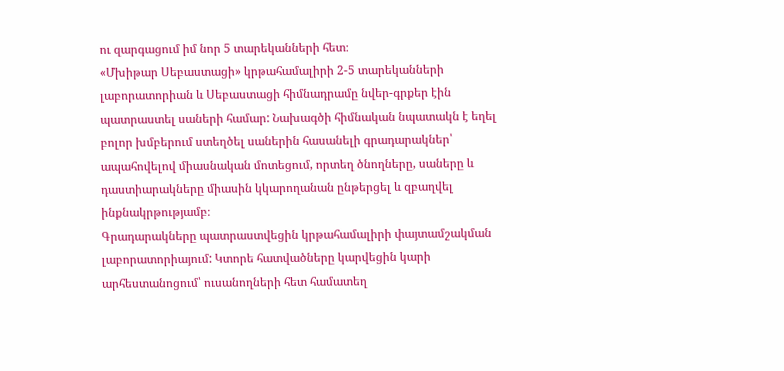ու զարգացում իմ նոր 5 տարեկանների հետ։
«Մխիթար Սեբաստացի» կրթահամալիրի 2-5 տարեկանների լաբորատորիան և Սեբաստացի հիմնադրամը նվեր-գրքեր էին պատրաստել սաների համար: Նախագծի հիմնական նպատակն է եղել բոլոր խմբերում ստեղծել սաներին հասանելի գրադարակներ՝ ապահովելով միասնական մոտեցում, որտեղ ծնողները, սաները և դաստիարակները միասին կկարողանան ընթերցել և զբաղվել ինքնակրթությամբ։
Գրադարակները պատրաստվեցին կրթահամալիրի փայտամշակման լաբորատորիայում: Կտորե հատվածները կարվեցին կարի արհեստանոցում՝ ուսանողների հետ համատեղ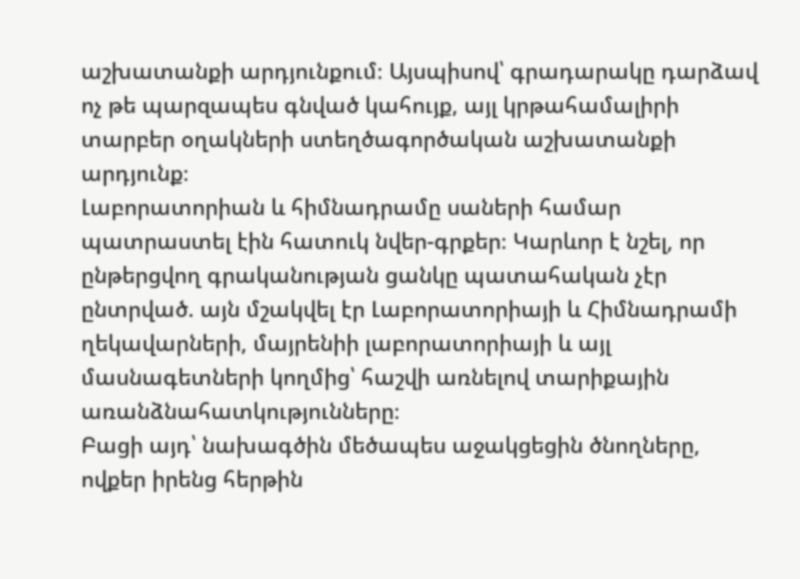աշխատանքի արդյունքում։ Այսպիսով՝ գրադարակը դարձավ ոչ թե պարզապես գնված կահույք, այլ կրթահամալիրի տարբեր օղակների ստեղծագործական աշխատանքի արդյունք։
Լաբորատորիան և հիմնադրամը սաների համար պատրաստել էին հատուկ նվեր-գրքեր։ Կարևոր է նշել, որ ընթերցվող գրականության ցանկը պատահական չէր ընտրված. այն մշակվել էր Լաբորատորիայի և Հիմնադրամի ղեկավարների, մայրենիի լաբորատորիայի և այլ մասնագետների կողմից՝ հաշվի առնելով տարիքային առանձնահատկությունները։
Բացի այդ՝ նախագծին մեծապես աջակցեցին ծնողները, ովքեր իրենց հերթին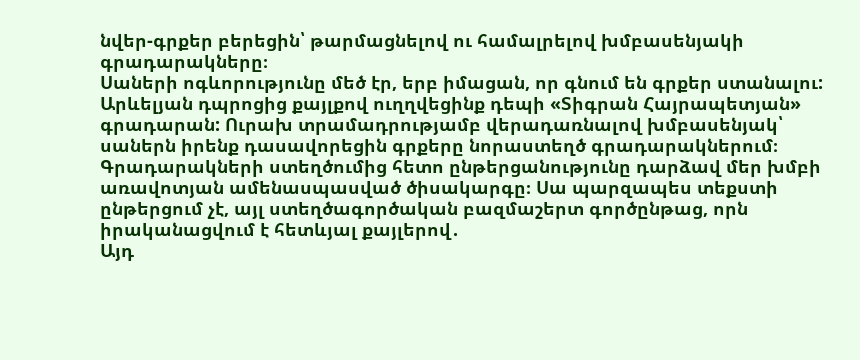նվեր-գրքեր բերեցին՝ թարմացնելով ու համալրելով խմբասենյակի գրադարակները։
Սաների ոգևորությունը մեծ էր, երբ իմացան, որ գնում են գրքեր ստանալու: Արևելյան դպրոցից քայլքով ուղղվեցինք դեպի «Տիգրան Հայրապետյան» գրադարան: Ուրախ տրամադրությամբ վերադառնալով խմբասենյակ՝ սաներն իրենք դասավորեցին գրքերը նորաստեղծ գրադարակներում։
Գրադարակների ստեղծումից հետո ընթերցանությունը դարձավ մեր խմբի առավոտյան ամենասպասված ծիսակարգը։ Սա պարզապես տեքստի ընթերցում չէ, այլ ստեղծագործական բազմաշերտ գործընթաց, որն իրականացվում է հետևյալ քայլերով․
Այդ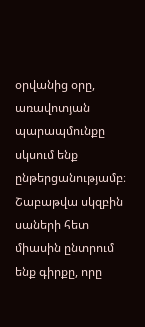օրվանից օրը, առավոտյան պարապմունքը սկսում ենք ընթերցանությամբ։ Շաբաթվա սկզբին սաների հետ միասին ընտրում ենք գիրքը, որը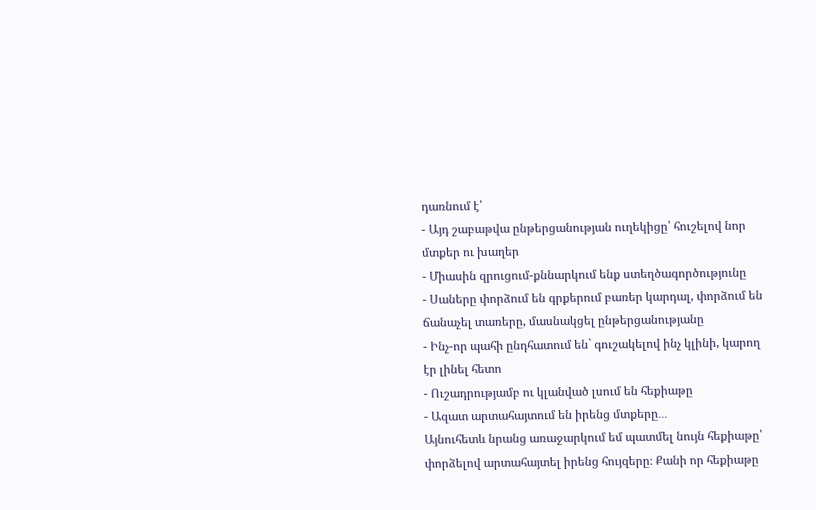դառնում է՝
- Այդ շաբաթվա ընթերցանության ուղեկիցը՝ հուշելով նոր մտքեր ու խաղեր
- Միասին զրուցում-քննարկում ենք ստեղծագործությունը
- Սաները փորձում են գրքերում բառեր կարդալ, փորձում են ճանաչել տառերը, մասնակցել ընթերցանությանը
- Ինչ-որ պահի ընդհատում են` գուշակելով ինչ կլինի, կարող էր լինել հետո
- Ուշադրությամբ ու կլանված լսում են հեքիաթը
- Ազատ արտահայտում են իրենց մտքերը․․․
Այնուհետև նրանց առաջարկում եմ պատմել նույն հեքիաթը՝ փորձելով արտահայտել իրենց հույզերը։ Քանի որ հեքիաթը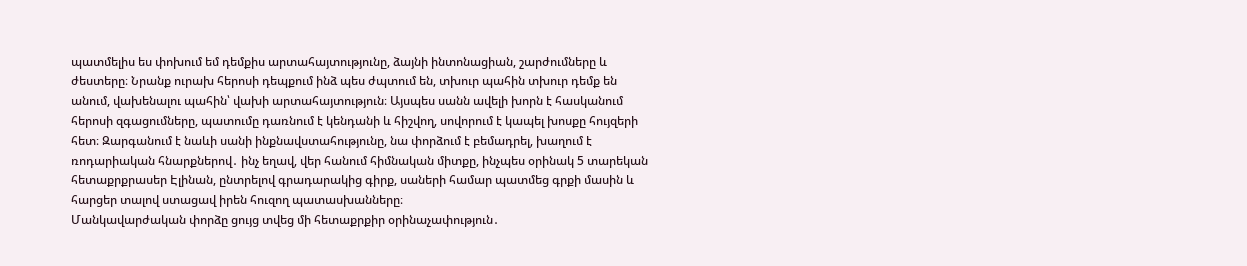պատմելիս ես փոխում եմ դեմքիս արտահայտությունը, ձայնի ինտոնացիան, շարժումները և ժեստերը։ Նրանք ուրախ հերոսի դեպքում ինձ պես ժպտում են, տխուր պահին տխուր դեմք են անում, վախենալու պահին՝ վախի արտահայտություն։ Այսպես սանն ավելի խորն է հասկանում հերոսի զգացումները, պատումը դառնում է կենդանի և հիշվող, սովորում է կապել խոսքը հույզերի հետ։ Զարգանում է նաևի սանի ինքնավստահությունը, նա փորձում է բեմադրել, խաղում է ռոդարիական հնարքներով․ ինչ եղավ, վեր հանում հիմնական միտքը, ինչպես օրինակ 5 տարեկան հետաքրքրասեր Էլինան, ընտրելով գրադարակից գիրք, սաների համար պատմեց գրքի մասին և հարցեր տալով ստացավ իրեն հուզող պատասխանները։
Մանկավարժական փորձը ցույց տվեց մի հետաքրքիր օրինաչափություն․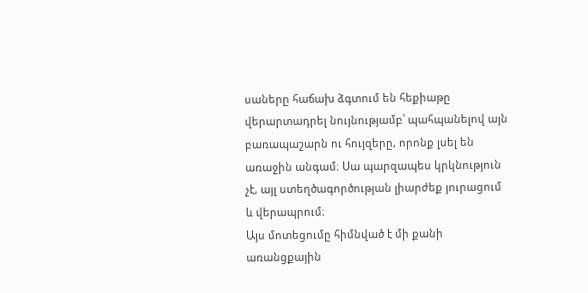սաները հաճախ ձգտում են հեքիաթը վերարտադրել նույնությամբ՝ պահպանելով այն բառապաշարն ու հույզերը, որոնք լսել են առաջին անգամ։ Սա պարզապես կրկնություն չէ, այլ ստեղծագործության լիարժեք յուրացում և վերապրում։
Այս մոտեցումը հիմնված է մի քանի առանցքային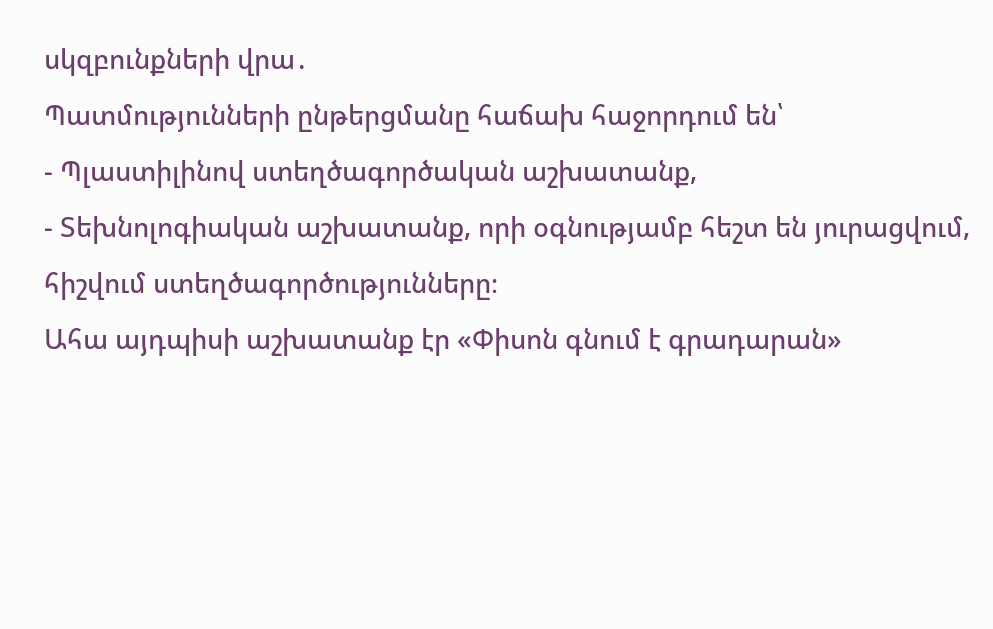սկզբունքների վրա․
Պատմությունների ընթերցմանը հաճախ հաջորդում են՝
- Պլաստիլինով ստեղծագործական աշխատանք,
- Տեխնոլոգիական աշխատանք, որի օգնությամբ հեշտ են յուրացվում, հիշվում ստեղծագործությունները։
Ահա այդպիսի աշխատանք էր «Փիսոն գնում է գրադարան»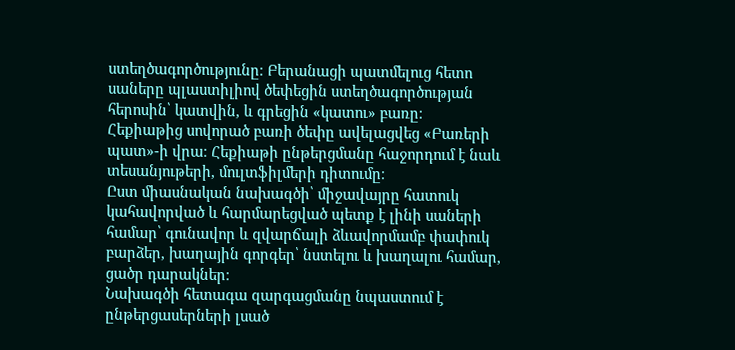ստեղծագործությունը։ Բերանացի պատմելուց հետո սաները պլաստիլիով ծեփեցին ստեղծագործության հերոսին՝ կատվին, և գրեցին «կատու» բառը։
Հեքիաթից սովորած բառի ծեփը ավելացվեց «Բառերի պատ»-ի վրա։ Հեքիաթի ընթերցմանը հաջորդում է նաև տեսանյութերի, մուլտֆիլմերի դիտումը։
Ըստ միասնական նախագծի՝ միջավայրը հատուկ կահավորված և հարմարեցված պետք է լինի սաների համար՝ գունավոր և զվարճալի ձևավորմամբ փափուկ բարձեր, խաղային գորգեր՝ նստելու և խաղալու համար, ցածր դարակներ։
Նախագծի հետագա զարգացմանը նպաստում է ընթերցասերների լսած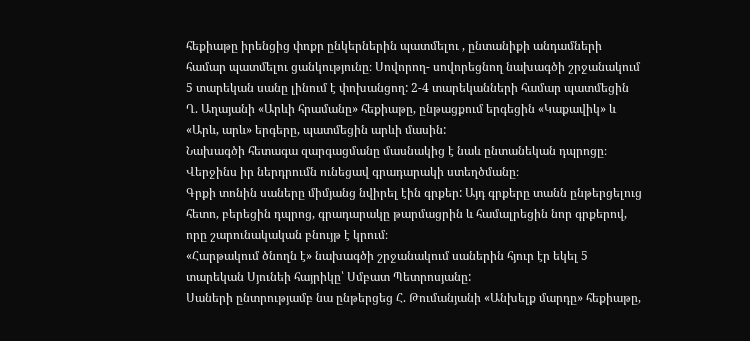հեքիաթը իրենցից փոքր ընկերներին պատմելու , ընտանիքի անդամների համար պատմելու ցանկությունը։ Սովորող- սովորեցնող նախագծի շրջանակում 5 տարեկան սանը լինում է փոխանցող: 2-4 տարեկանների համար պատմեցին Ղ. Աղայանի «Արևի հրամանը» հեքիաթը, ընթացքում երգեցին «Կաքավիկ» և «Արև, արև» երգերը, պատմեցին արևի մասին:
Նախագծի հետագա զարգացմանը մասնակից է նաև ընտանեկան դպրոցը։ Վերջինս իր ներդրումն ունեցավ գրադարակի ստեղծմանը։
Գրքի տոնին սաները միմյանց նվիրել էին գրքեր: Այդ գրքերը տանն ընթերցելուց հետո, բերեցին դպրոց, գրադարակը թարմացրին և համալրեցին նոր գրքերով, որը շարունակական բնույթ է կրում։
«Հարթակում ծնողն է» նախագծի շրջանակում սաներին հյուր էր եկել 5 տարեկան Սյունեի հայրիկը՝ Սմբատ Պետրոսյանը:
Սաների ընտրությամբ նա ընթերցեց Հ. Թումանյանի «Անխելք մարդը» հեքիաթը,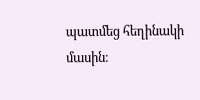պատմեց հեղինակի մասին։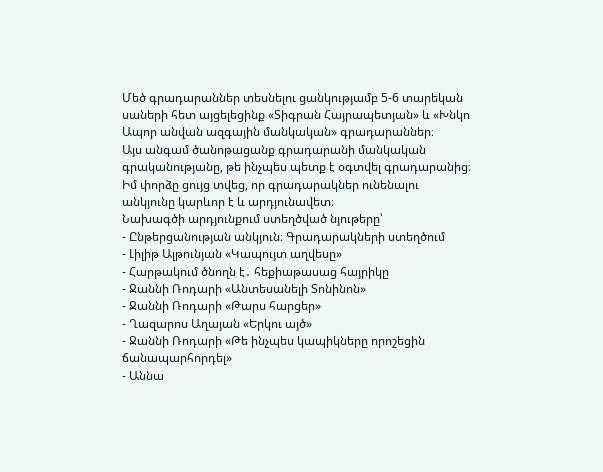Մեծ գրադարաններ տեսնելու ցանկությամբ 5-6 տարեկան սաների հետ այցելեցինք «Տիգրան Հայրապետյան» և «Խնկո Ապոր անվան ազգային մանկական» գրադարաններ։
Այս անգամ ծանոթացանք գրադարանի մանկական գրականությանը, թե ինչպես պետք է օգտվել գրադարանից։ Իմ փորձը ցույց տվեց, որ գրադարակներ ունենալու անկյունը կարևոր է և արդյունավետ։
Նախագծի արդյունքում ստեղծված նյութերը՝
- Ընթերցանության անկյուն։ Գրադարակների ստեղծում
- Լիլիթ Ալթունյան «Կապույտ աղվեսը»
- Հարթակում ծնողն է․ հեքիաթասաց հայրիկը
- Ջաննի Ռոդարի «Անտեսանելի Տոնինոն»
- Ջաննի Ռոդարի «Թարս հարցեր»
- Ղազարոս Աղայան «Երկու այծ»
- Ջաննի Ռոդարի «Թե ինչպես կապիկները որոշեցին ճանապարհորդել»
- Աննա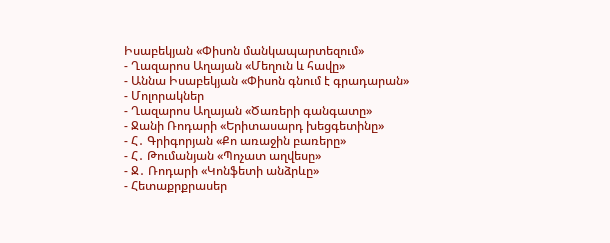Իսաբեկյան «Փիսոն մանկապարտեզում»
- Ղազարոս Աղայան «Մեղուն և հավը»
- Աննա Իսաբեկյան «Փիսոն գնում է գրադարան»
- Մոլորակներ
- Ղազարոս Աղայան «Ծառերի գանգատը»
- Ջանի Ռոդարի «Երիտասարդ խեցգետինը»
- Հ․ Գրիգորյան «Քո առաջին բառերը»
- Հ․ Թումանյան «Պոչատ աղվեսը»
- Ջ․ Ռոդարի «Կոնֆետի անձրևը»
- Հետաքրքրասեր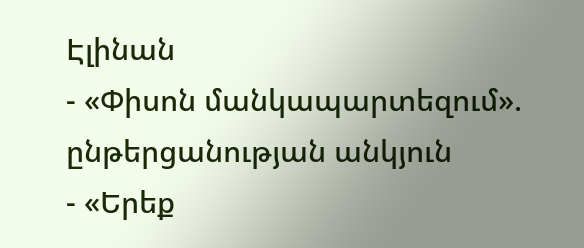Էլինան
- «Փիսոն մանկապարտեզում». ընթերցանության անկյուն
- «Երեք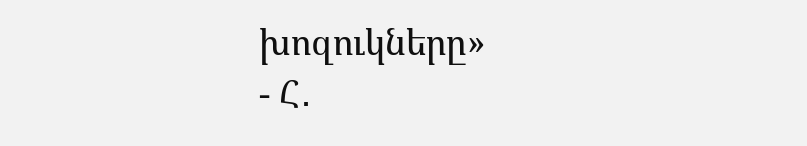խոզուկները»
- Հ․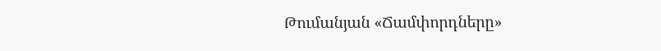Թումանյան «Ճամփորդները»